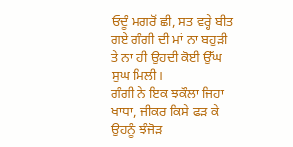ਓਦੂੰ ਮਗਰੋਂ ਛੀ, ਸਤ ਵਰ੍ਹੇ ਬੀਤ ਗਏ ਗੰਗੀ ਦੀ ਮਾਂ ਨਾ ਬਹੁੜੀ ਤੇ ਨਾ ਹੀ ਉਹਦੀ ਕੋਈ ਉੱਘ ਸੁਘ ਮਿਲੀ।
ਗੰਗੀ ਨੇ ਇਕ ਝਕੌਲਾ ਜਿਹਾ ਖਾਧਾ, ਜੀਕਰ ਕਿਸੇ ਫੜ ਕੇ ਉਹਨੂੰ ਝੰਜੋੜ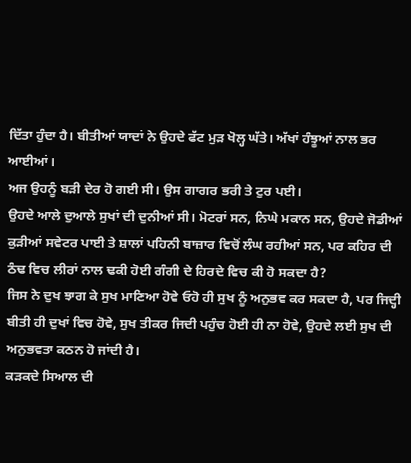ਦਿੱਤਾ ਹੁੰਦਾ ਹੈ। ਬੀਤੀਆਂ ਯਾਦਾਂ ਨੇ ਉਹਦੇ ਫੱਟ ਮੁੜ ਖੋਲ੍ਹ ਘੱਤੇ। ਅੱਖਾਂ ਹੰਝੂਆਂ ਨਾਲ ਭਰ ਆਈਆਂ।
ਅਜ ਉਹਨੂੰ ਬੜੀ ਦੇਰ ਹੋ ਗਈ ਸੀ। ਉਸ ਗਾਗਰ ਭਰੀ ਤੇ ਟੁਰ ਪਈ।
ਉਹਦੇ ਆਲੇ ਦੁਆਲੇ ਸੁਖਾਂ ਦੀ ਦੁਨੀਆਂ ਸੀ। ਮੋਟਰਾਂ ਸਨ, ਨਿਘੇ ਮਕਾਨ ਸਨ, ਉਹਦੇ ਜੋਡੀਆਂ ਕੁੜੀਆਂ ਸਵੇਟਰ ਪਾਈ ਤੇ ਸ਼ਾਲਾਂ ਪਹਿਨੀ ਬਾਜ਼ਾਰ ਵਿਚੋਂ ਲੰਘ ਰਹੀਆਂ ਸਨ, ਪਰ ਕਹਿਰ ਦੀ ਠੰਢ ਵਿਚ ਲੀਰਾਂ ਨਾਲ ਢਕੀ ਹੋਈ ਗੰਗੀ ਦੇ ਹਿਰਦੇ ਵਿਚ ਕੀ ਹੋ ਸਕਦਾ ਹੈ?
ਜਿਸ ਨੇ ਦੁਖ ਝਾਗ ਕੇ ਸੁਖ ਮਾਣਿਆ ਹੋਵੇ ਓਹੋ ਹੀ ਸੁਖ ਨੂੰ ਅਨੁਭਵ ਕਰ ਸਕਦਾ ਹੈ, ਪਰ ਜਿਦ੍ਹੀ ਬੀਤੀ ਹੀ ਦੁਖਾਂ ਵਿਚ ਹੋਵੇ, ਸੁਖ ਤੀਕਰ ਜਿਦੀ ਪਹੁੰਚ ਹੋਈ ਹੀ ਨਾ ਹੋਵੇ, ਉਹਦੇ ਲਈ ਸੁਖ ਦੀ ਅਨੁਭਵਤਾ ਕਠਨ ਹੋ ਜਾਂਦੀ ਹੈ।
ਕੜਕਦੇ ਸਿਆਲ ਦੀ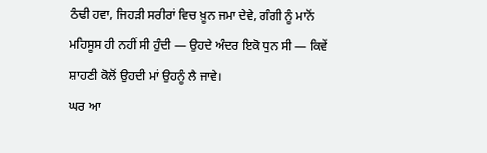ਠੰਢੀ ਹਵਾ, ਜਿਹੜੀ ਸਰੀਰਾਂ ਵਿਚ ਖ਼ੂਨ ਜਮਾ ਦੇਵੇ, ਗੰਗੀ ਨੂੰ ਮਾਨੋਂ ਮਹਿਸੂਸ ਹੀ ਨਹੀਂ ਸੀ ਹੁੰਦੀ — ਉਹਦੇ ਅੰਦਰ ਇਕੋ ਧੁਨ ਸੀ — ਕਿਵੇਂ ਸ਼ਾਹਣੀ ਕੋਲੋਂ ਉਹਦੀ ਮਾਂ ਉਹਨੂੰ ਲੈ ਜਾਵੇ।
ਘਰ ਆ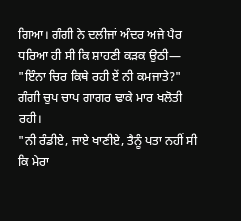ਗਿਆ। ਗੰਗੀ ਨੇ ਦਲੀਜਾਂ ਅੰਦਰ ਅਜੇ ਪੈਰ ਧਰਿਆ ਹੀ ਸੀ ਕਿ ਸ਼ਾਹਣੀ ਕੜਕ ਉਠੀ—
"ਇੰਨਾ ਚਿਰ ਕਿਥੇ ਰਹੀ ਏਂ ਨੀ ਕਮਜਾਤੇ?"
ਗੰਗੀ ਚੁਪ ਚਾਪ ਗਾਗਰ ਢਾਕੇ ਮਾਰ ਖਲੋਤੀ ਰਹੀ।
"ਨੀ ਰੰਡੀਏ, ਜਾਏ ਖਾਣੀਏ, ਤੈਨੂੰ ਪਤਾ ਨਹੀਂ ਸੀ ਕਿ ਮੇਰਾ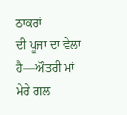ਠਾਕਰਾਂ
ਦੀ ਪੂਜਾ ਦਾ ਵੇਲਾ ਹੈ—ਔਤਰੀ ਮਾਂ ਮੇਰੇ ਗਲ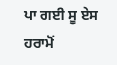ਪਾ ਗਈ ਸੂ ਏਸ ਹਰਾਮੋਂ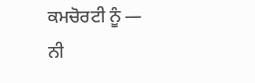ਕਮਚੋਰਟੀ ਨੂੰ — ਨੀ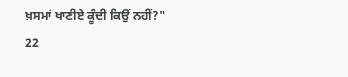ਖ਼ਸਮਾਂ ਖਾਣੀਏ ਕੂੰਦੀ ਕਿਉਂ ਨਹੀਂ?"
22